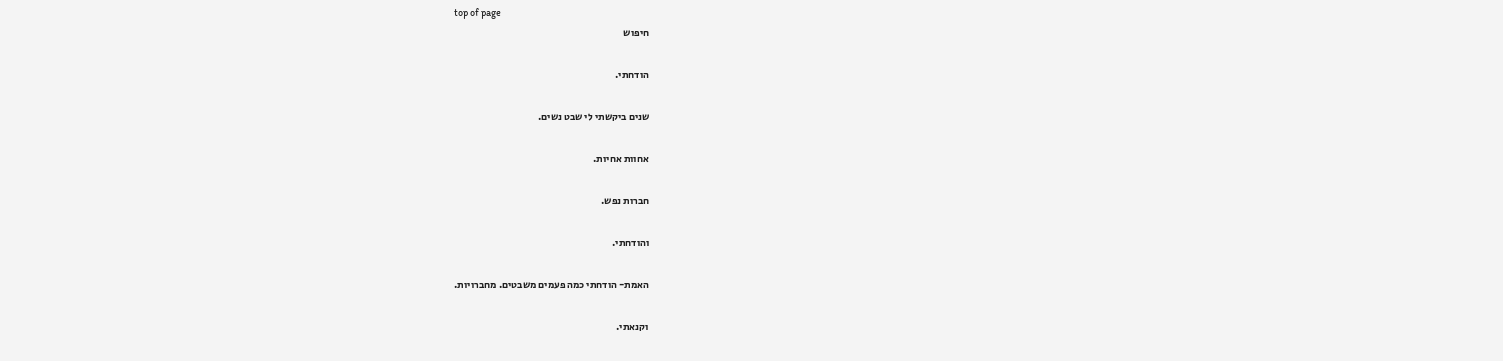top of page
חיפוש

הודחתי.

שנים ביקשתי לי שבט נשים.

אחוות אחיות.

חברות נפש.

והודחתי.

האמת- הודחתי כמה פעמים משבטים. מחברויות.

וקנאתי.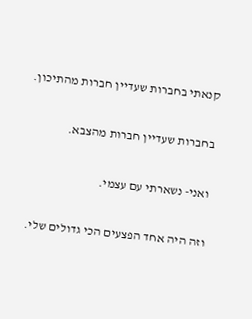קנאתי בחברות שעדיין חברות מהתיכון.

בחברות שעדיין חברות מהצבא.

ואני- נשארתי עם עצמי.

וזה היה אחד הפצעים הכי גדולים שלי.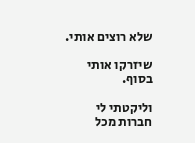שלא רוצים אותי.

שיזרקו אותי בסוף.

וליקטתי לי חברות מכל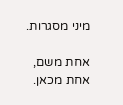מיני מסגרות.

אחת משם, אחת מכאן.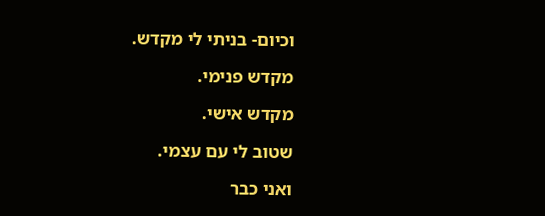וכיום- בניתי לי מקדש.

מקדש פנימי.

מקדש אישי.

שטוב לי עם עצמי.

ואני כבר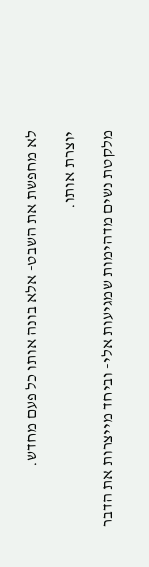לא מחפשת את השבט- אלא בונה אותו כל פעם מחדש.

יוצרת אותו.

מלקטת נשים מדהימות שמגיעות אלי- וביחד מייצרות את הדבר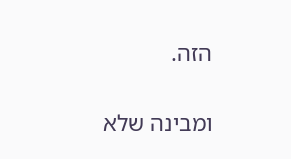הזה.

ומבינה שלא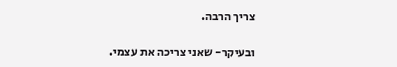צריך הרבה.

ובעיקר- שאני צריכה את עצמי.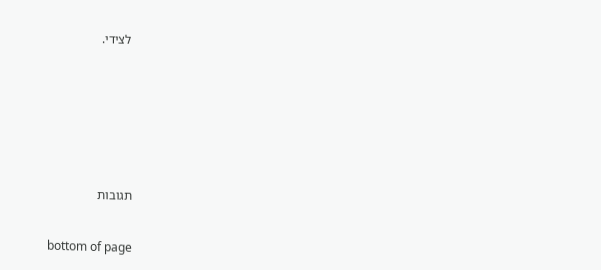לצידי.








תגובות


bottom of page